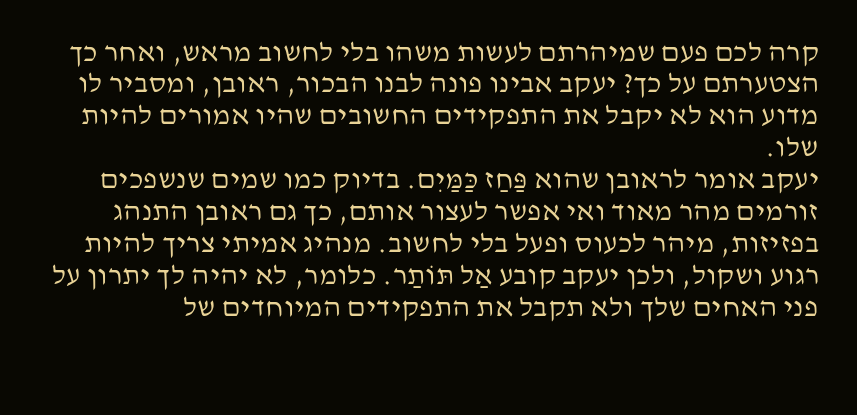קרה לכם פעם שמיהרתם לעשות משהו בלי לחשוב מראש, ואחר כך הצטערתם על כך? יעקב אבינו פונה לבנו הבכור, ראובן, ומסביר לו מדוע הוא לא יקבל את התפקידים החשובים שהיו אמורים להיות שלו.
יעקב אומר לראובן שהוא פַּחַז כַּמַּיִם. בדיוק כמו שמים שנשפכים זורמים מהר מאוד ואי אפשר לעצור אותם, כך גם ראובן התנהג בפזיזות, מיהר לכעוס ופעל בלי לחשוב. מנהיג אמיתי צריך להיות רגוע ושקול, ולכן יעקב קובע אַל תּוֹתַר. כלומר, לא יהיה לך יתרון על פני האחים שלך ולא תקבל את התפקידים המיוחדים של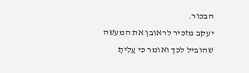הבכור.
יעקב מזכיר לראובן את המעשה שהוביל לכך ואומר כִּי עָלִיתָ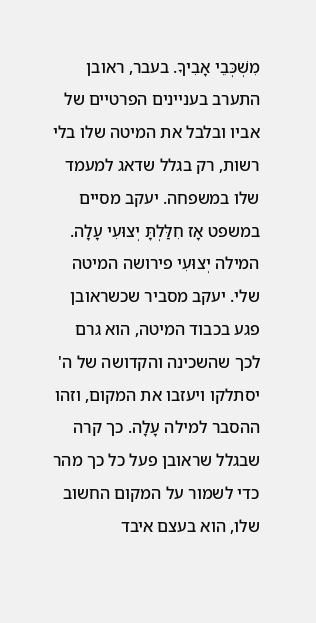מִשְׁכְּבֵי אָבִיךָ. בעבר, ראובן התערב בעניינים הפרטיים של אביו ובלבל את המיטה שלו בלי רשות, רק בגלל שדאג למעמד שלו במשפחה. יעקב מסיים במשפט אָז חִלַּלְתָּ יְצוּעִי עָלָה. המילה יְצוּעִי פירושה המיטה שלי. יעקב מסביר שכשראובן פגע בכבוד המיטה, הוא גרם לכך שהשכינה והקדושה של ה' יסתלקו ויעזבו את המקום, וזהו ההסבר למילה עָלָה. כך קרה שבגלל שראובן פעל כל כך מהר כדי לשמור על המקום החשוב שלו, הוא בעצם איבד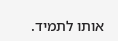אותו לתמיד.